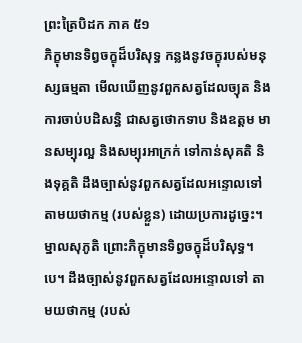ព្រះត្រៃបិដក ភាគ ៥១
ភិក្ខុមានទិព្វចក្ខុដ៏បរិសុទ្ធ កន្លងនូវចក្ខុរបស់មនុស្សធម្មតា មើលឃើញនូវពួកសត្វដែលច្យុត និងការចាប់បដិសន្ធិ ជាសត្វថោកទាប និងឧត្តម មានសម្បុរល្អ និងសម្បុរអាក្រក់ ទៅកាន់សុគតិ និងទុគ្គតិ ដឹងច្បាស់នូវពួកសត្វដែលអន្ទោលទៅ តាមយថាកម្ម (របស់ខ្លួន) ដោយប្រការដូច្នេះ។ ម្នាលសុភូតិ ព្រោះភិក្ខុមានទិព្វចក្ខុដ៏បរិសុទ្ធ។បេ។ ដឹងច្បាស់នូវពួកសត្វដែលអន្ទោលទៅ តាមយថាកម្ម (របស់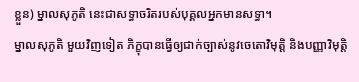ខ្លួន) ម្នាលសុភូតិ នេះជាសទ្ធាចរិតរបស់បុគ្គលអ្នកមានសទ្ធា។
ម្នាលសុភូតិ មួយវិញទៀត ភិក្ខុបានធ្វើឲ្យជាក់ច្បាស់នូវចេតោវិមុត្តិ និងបញ្ញាវិមុត្តិ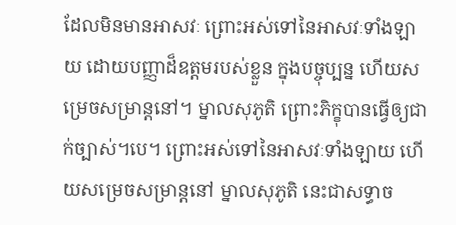ដែលមិនមានអាសវៈ ព្រោះអស់ទៅនៃអាសវៈទាំងឡាយ ដោយបញ្ញាដ៏ឧត្តមរបស់ខ្លួន ក្នុងបច្ចុប្បន្ន ហើយសម្រេចសម្រាន្តនៅ។ ម្នាលសុភូតិ ព្រោះភិក្ខុបានធ្វើឲ្យជាក់ច្បាស់។បេ។ ព្រោះអស់ទៅនៃអាសវៈទាំងឡាយ ហើយសម្រេចសម្រាន្តនៅ ម្នាលសុភូតិ នេះជាសទ្ធាច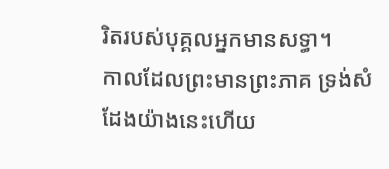រិតរបស់បុគ្គលអ្នកមានសទ្ធា។
កាលដែលព្រះមានព្រះភាគ ទ្រង់សំដែងយ៉ាងនេះហើយ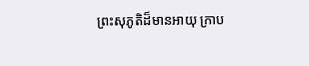ព្រះសុភូតិដ៏មានអាយុ ក្រាប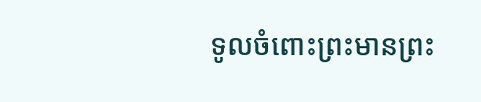ទូលចំពោះព្រះមានព្រះ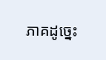ភាគដូច្នេះ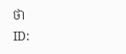ថា
ID: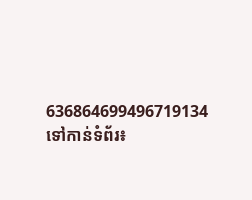636864699496719134
ទៅកាន់ទំព័រ៖